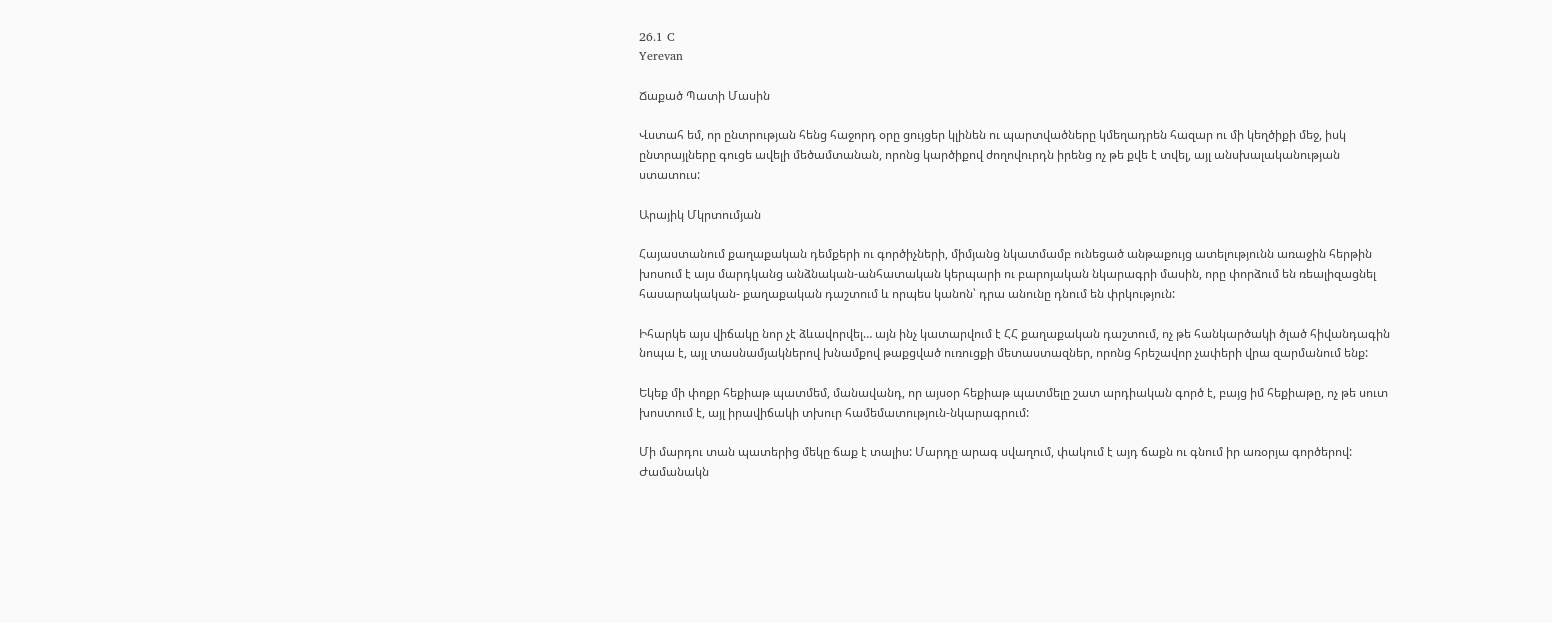26.1 C
Yerevan

Ճաքած Պատի Մասին

Վստահ եմ, որ ընտրության հենց հաջորդ օրը ցույցեր կլինեն ու պարտվածները կմեղադրեն հազար ու մի կեղծիքի մեջ, իսկ ընտրայլները գուցե ավելի մեծամտանան, որոնց կարծիքով ժողովուրդն իրենց ոչ թե քվե է տվել, այլ անսխալականության ստատուս:

Արայիկ Մկրտումյան

Հայաստանում քաղաքական դեմքերի ու գործիչների, միմյանց նկատմամբ ունեցած անթաքույց ատելությունն առաջին հերթին խոսում է այս մարդկանց անձնական-անհատական կերպարի ու բարոյական նկարագրի մասին, որը փորձում են ռեալիզացնել հասարակական- քաղաքական դաշտում և որպես կանոն՝ դրա անունը դնում են փրկություն:

Իհարկե այս վիճակը նոր չէ ձևավորվել… այն ինչ կատարվում է ՀՀ քաղաքական դաշտում, ոչ թե հանկարծակի ծլած հիվանդագին նոպա է, այլ տասնամյակներով խնամքով թաքցված ուռուցքի մետաստազներ, որոնց հրեշավոր չափերի վրա զարմանում ենք:

Եկեք մի փոքր հեքիաթ պատմեմ, մանավանդ, որ այսօր հեքիաթ պատմելը շատ արդիական գործ է, բայց իմ հեքիաթը, ոչ թե սուտ խոստում է, այլ իրավիճակի տխուր համեմատություն-նկարագրում:

Մի մարդու տան պատերից մեկը ճաք է տալիս: Մարդը արագ սվաղում, փակում է այդ ճաքն ու գնում իր առօրյա գործերով: Ժամանակն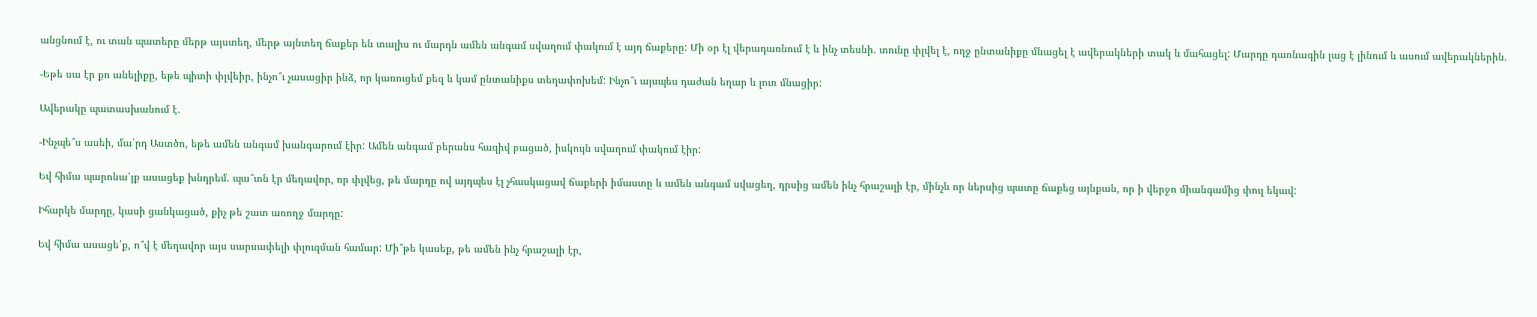անցնում է, ու տան պատերը մերթ այստեղ, մերթ այնտեղ ճաքեր են տալիս ու մարդն ամեն անգամ սվաղում փակում է այդ ճաքերը: Մի օր էլ վերադառնում է և ինչ տեսնի. տունը փլվել է, ողջ ընտանիքը մնացել է ավերակների տակ և մահացել: Մարդը դառնագին լաց է լինում և ասում ավերակներին.

-Եթե սա էր քո անելիքը, եթե պիտի փլվեիր, ինչո՞ւ չասացիր ինձ, որ կառուցեմ քեզ և կամ ընտանիքս տեղափոխեմ: Ինչո՞ւ այսպես դաժան եղար և լուռ մնացիր:

Ավերակը պատասխանում է.

-Ինչպե՞ս ասեի, մա՛րդ Աստծո, եթե ամեն անգամ խանգարում էիր: Ամեն անգամ բերանս հազիվ բացած, իսկույն սվաղում փակում էիր:

Եվ հիմա պարոնա՛յք ասացեք խնդրեմ. պա՞տն էր մեղավոր, որ փլվեց, թե մարդը ով այդպես էլ չհասկացավ ճաքերի իմաստը և ամեն անգամ սվացեղ, դրսից ամեն ինչ հրաշալի էր, մինչև որ ներսից պատը ճաքեց այնքան, որ ի վերջո միանգամից փուլ եկավ:

Իհարկե մարդը, կասի ցանկացած, քիչ թե շատ առողջ մարդը:

Եվ հիմա ասացե՛ք, ո՞վ է մեղավոր այս սարսափելի փլուզման համար: Մի՞թե կասեք, թե ամեն ինչ հրաշալի էր,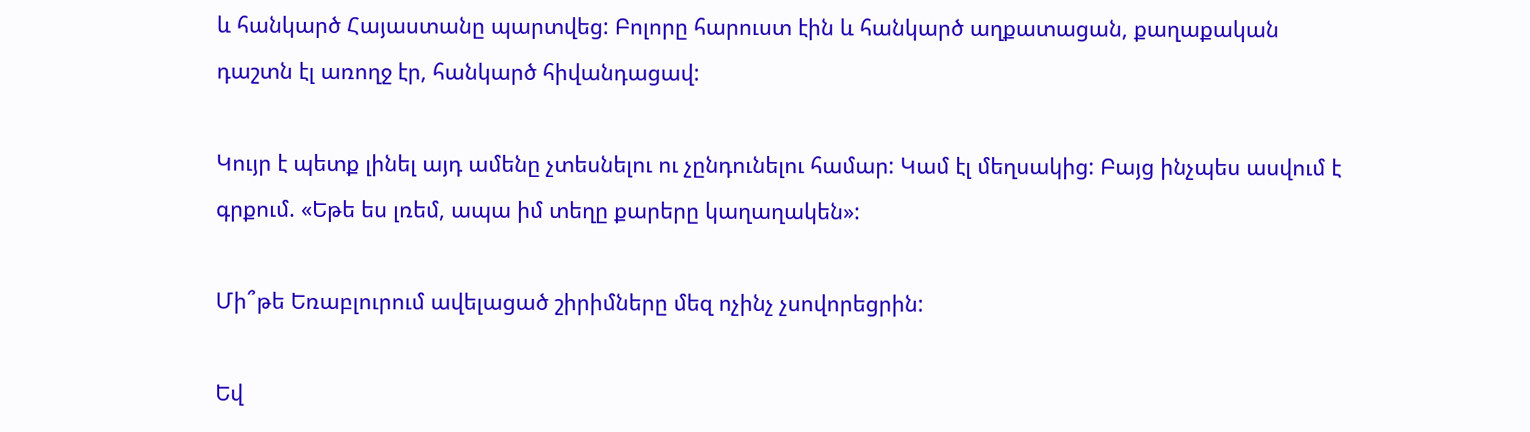և հանկարծ Հայաստանը պարտվեց: Բոլորը հարուստ էին և հանկարծ աղքատացան, քաղաքական դաշտն էլ առողջ էր, հանկարծ հիվանդացավ:

Կույր է պետք լինել այդ ամենը չտեսնելու ու չընդունելու համար: Կամ էլ մեղսակից: Բայց ինչպես ասվում է գրքում. «Եթե ես լռեմ, ապա իմ տեղը քարերը կաղաղակեն»:

Մի՞թե Եռաբլուրում ավելացած շիրիմները մեզ ոչինչ չսովորեցրին:

Եվ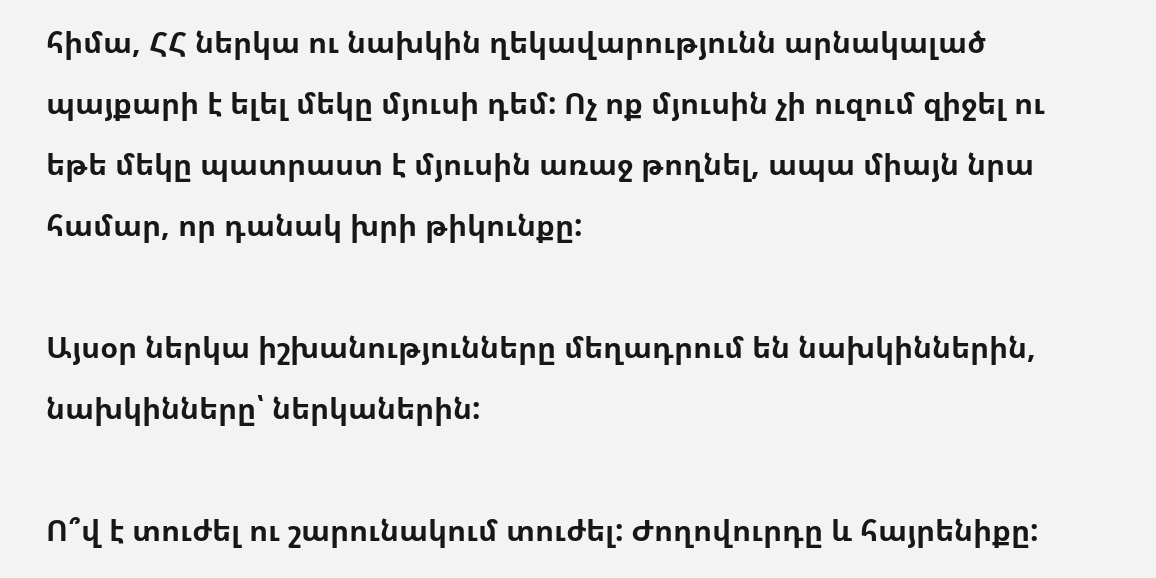հիմա, ՀՀ ներկա ու նախկին ղեկավարությունն արնակալած պայքարի է ելել մեկը մյուսի դեմ: Ոչ ոք մյուսին չի ուզում զիջել ու եթե մեկը պատրաստ է մյուսին առաջ թողնել, ապա միայն նրա համար, որ դանակ խրի թիկունքը:

Այսօր ներկա իշխանությունները մեղադրում են նախկիններին, նախկինները՝ ներկաներին:

Ո՞վ է տուժել ու շարունակում տուժել: Ժողովուրդը և հայրենիքը: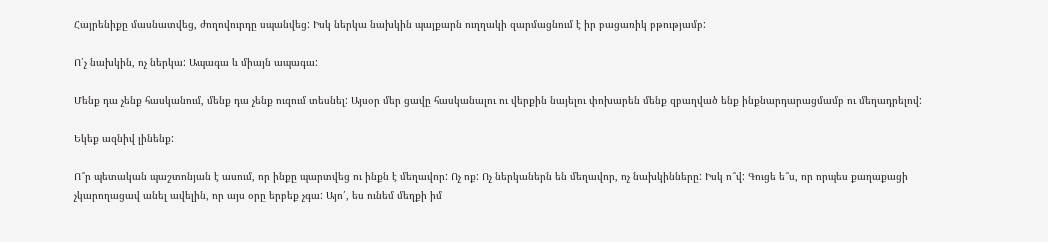Հայրենիքը մասնատվեց, ժողովուրդը սպանվեց: Իսկ ներկա նախկին պայքարն ուղղակի զարմացնում է իր բացառիկ բթությամբ:

Ո՛չ նախկին, ոչ ներկա: Ապագա և միայն ապագա:

Մենք դա չենք հասկանում, մենք դա չենք ուզում տեսնել: Այսօր մեր ցավը հասկանալու ու վերքին նայելու փոխարեն մենք զբաղված ենք ինքնարդարացմամբ ու մեղադրելով:

Եկեք ազնիվ լինենք:

Ո՞ր պետական պաշտոնյան է ասում, որ ինքը պարտվեց ու ինքն է մեղավոր: Ոչ ոք: Ոչ ներկաներն են մեղավոր, ոչ նախկինները: Իսկ ո՞վ: Գուցե ե՞ս, որ որպես քաղաքացի չկարողացավ անել ավելին, որ այս օրը երբեք չգա: Այո՛, ես ունեմ մեղքի իմ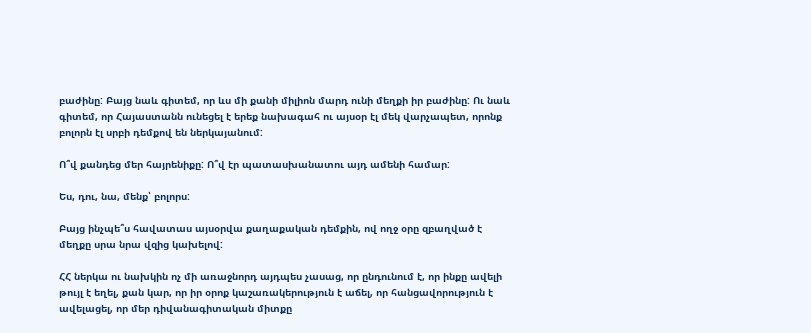բաժինը: Բայց նաև գիտեմ, որ ևս մի քանի միլիոն մարդ ունի մեղքի իր բաժինը: Ու նաև գիտեմ, որ Հայաստանն ունեցել է երեք նախագահ ու այսօր էլ մեկ վարչապետ, որոնք բոլորն էլ սրբի դեմքով են ներկայանում:

Ո՞վ քանդեց մեր հայրենիքը: Ո՞վ էր պատասխանատու այդ ամենի համար:

Ես, դու, նա, մենք՝ բոլորս:

Բայց ինչպե՞ս հավատաս այսօրվա քաղաքական դեմքին, ով ողջ օրը զբաղված է մեղքը սրա նրա վզից կախելով:

ՀՀ ներկա ու նախկին ոչ մի առաջնորդ այդպես չասաց, որ ընդունում է, որ ինքը ավելի թույլ է եղել, քան կար, որ իր օրոք կաշառակերություն է աճել, որ հանցավորություն է ավելացել, որ մեր դիվանագիտական միտքը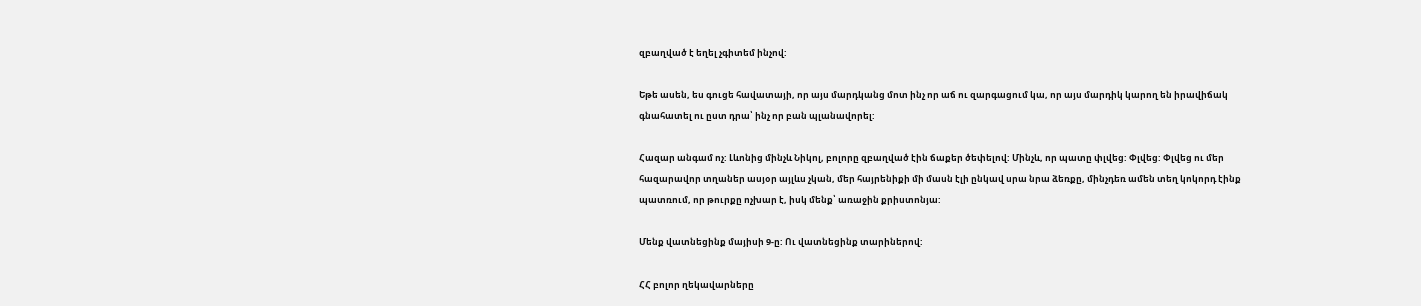զբաղված է եղել չգիտեմ ինչով:

Եթե ասեն, ես գուցե հավատայի, որ այս մարդկանց մոտ ինչ որ աճ ու զարգացում կա, որ այս մարդիկ կարող են իրավիճակ գնահատել ու ըստ դրա՝ ինչ որ բան պլանավորել:

Հազար անգամ ոչ: Լևոնից մինչև Նիկոլ, բոլորը զբաղված էին ճաքեր ծեփելով: Մինչև, որ պատը փլվեց: Փլվեց: Փլվեց ու մեր հազարավոր տղաներ ասյօր այլևս չկան, մեր հայրենիքի մի մասն էլի ընկավ սրա նրա ձեռքը, մինչդեռ ամեն տեղ կոկորդ էինք պատռում, որ թուրքը ոչխար է, իսկ մենք՝ առաջին քրիստոնյա:

Մենք վատնեցինք մայիսի 9‑ը: Ու վատնեցինք տարիներով:

ՀՀ բոլոր ղեկավարները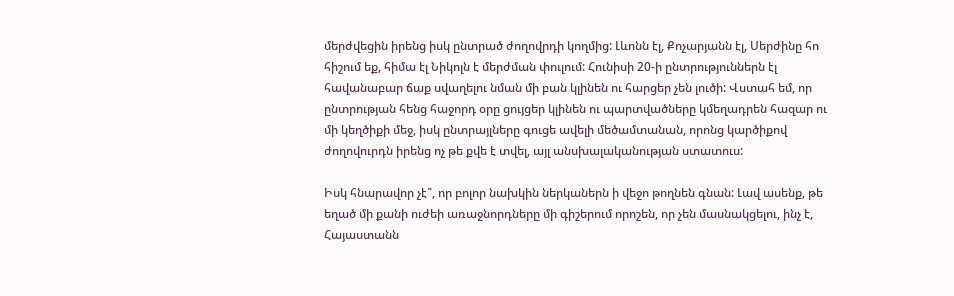մերժվեցին իրենց իսկ ընտրած ժողովրդի կողմից: Լևոնն էլ, Քոչարյանն էլ, Սերժինը հո հիշում եք, հիմա էլ Նիկոլն է մերժման փուլում: Հունիսի 20‑ի ընտրություններն էլ հավանաբար ճաք սվաղելու նման մի բան կլինեն ու հարցեր չեն լուծի: Վստահ եմ, որ ընտրության հենց հաջորդ օրը ցույցեր կլինեն ու պարտվածները կմեղադրեն հազար ու մի կեղծիքի մեջ, իսկ ընտրայլները գուցե ավելի մեծամտանան, որոնց կարծիքով ժողովուրդն իրենց ոչ թե քվե է տվել, այլ անսխալականության ստատուս:

Իսկ հնարավոր չէ՞, որ բոլոր նախկին ներկաներն ի վեջո թողնեն գնան: Լավ ասենք, թե եղած մի քանի ուժեի առաջնորդները մի գիշերում որոշեն, որ չեն մասնակցելու, ինչ է, Հայաստանն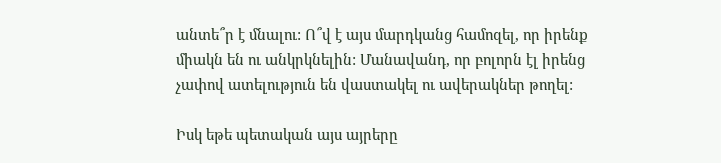անտե՞ր է մնալու: Ո՞վ է այս մարդկանց համոզել, որ իրենք միակն են ու անկրկնելին: Մանավանդ, որ բոլորն էլ իրենց չափով ատելություն են վաստակել ու ավերակներ թողել:

Իսկ եթե պետական այս այրերը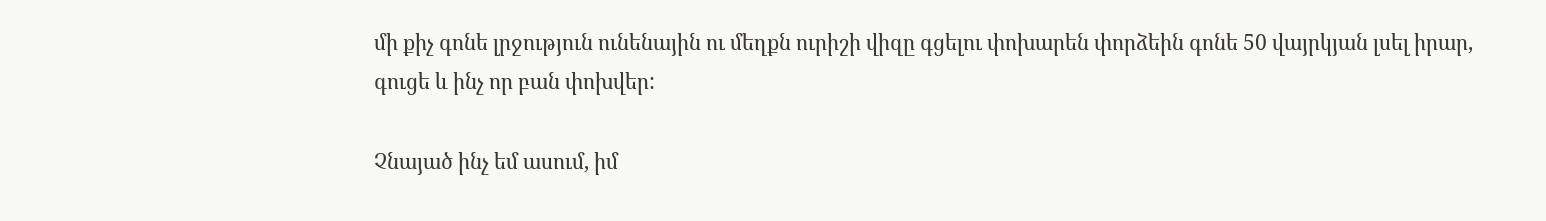մի քիչ գոնե լրջություն ունենային ու մեղքն ուրիշի վիզը գցելու փոխարեն փորձեին գոնե 50 վայրկյան լսել իրար, գուցե և ինչ որ բան փոխվեր:

Չնայած ինչ եմ ասում, իմ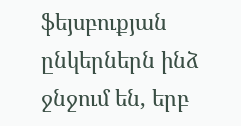ֆեյսբուքյան ընկերներն ինձ ջնջում են, երբ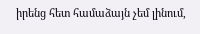իրենց հետ համաձայն չեմ լինում,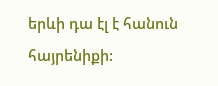երևի դա էլ է հանուն հայրենիքի: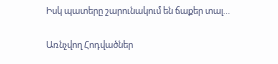Իսկ պատերը շարունակում են ճաքեր տալ…

Առնչվող Հոդվածներ